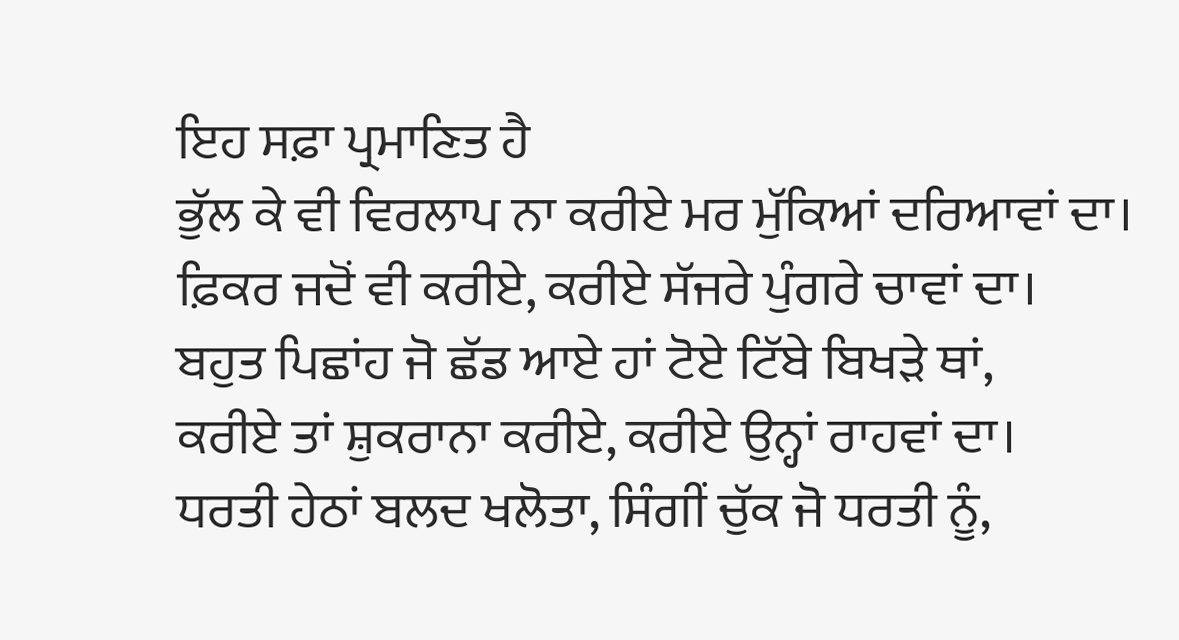ਇਹ ਸਫ਼ਾ ਪ੍ਰਮਾਣਿਤ ਹੈ
ਭੁੱਲ ਕੇ ਵੀ ਵਿਰਲਾਪ ਨਾ ਕਰੀਏ ਮਰ ਮੁੱਕਿਆਂ ਦਰਿਆਵਾਂ ਦਾ।
ਫ਼ਿਕਰ ਜਦੋਂ ਵੀ ਕਰੀਏ, ਕਰੀਏ ਸੱਜਰੇ ਪੁੰਗਰੇ ਚਾਵਾਂ ਦਾ।
ਬਹੁਤ ਪਿਛਾਂਹ ਜੋ ਛੱਡ ਆਏ ਹਾਂ ਟੋਏ ਟਿੱਬੇ ਬਿਖੜੇ ਥਾਂ,
ਕਰੀਏ ਤਾਂ ਸ਼ੁਕਰਾਨਾ ਕਰੀਏ, ਕਰੀਏ ਉਨ੍ਹਾਂ ਰਾਹਵਾਂ ਦਾ।
ਧਰਤੀ ਹੇਠਾਂ ਬਲਦ ਖਲੋਤਾ, ਸਿੰਗੀਂ ਚੁੱਕ ਜੋ ਧਰਤੀ ਨੂੰ,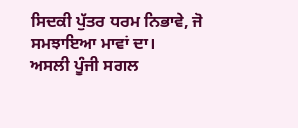ਸਿਦਕੀ ਪੁੱਤਰ ਧਰਮ ਨਿਭਾਵੇ, ਜੋ ਸਮਝਾਇਆ ਮਾਵਾਂ ਦਾ।
ਅਸਲੀ ਪੂੰਜੀ ਸਗਲ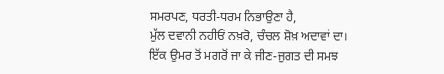ਸਮਰਪਣ, ਧਰਤੀ-ਧਰਮ ਨਿਭਾਉਣਾ ਹੈ,
ਮੁੱਲ ਦਵਾਨੀ ਨਹੀਓਂ ਨਖ਼ਰੋ, ਚੰਚਲ ਸ਼ੋਖ਼ ਅਦਾਵਾਂ ਦਾ।
ਇੱਕ ਉਮਰ ਤੋਂ ਮਗਰੋਂ ਜਾ ਕੇ ਜੀਣ-ਜੁਗਤ ਦੀ ਸਮਝ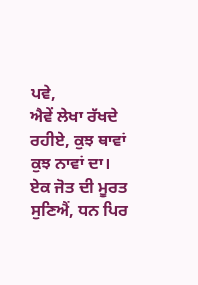ਪਵੇ,
ਐਵੇਂ ਲੇਖਾ ਰੱਖਦੇ ਰਹੀਏ, ਕੁਝ ਥਾਵਾਂ ਕੁਝ ਨਾਵਾਂ ਦਾ।
ਏਕ ਜੋਤ ਦੀ ਮੂਰਤ ਸੁਣਿਐਂ, ਧਨ ਪਿਰ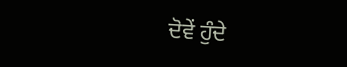ਦੋਵੇਂ ਹੁੰਦੇ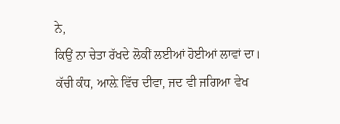ਨੇ,
ਕਿਉਂ ਨਾ ਚੇਤਾ ਰੱਖਦੇ ਲੋਕੀਂ ਲਈਆਂ ਹੋਈਆਂ ਲਾਵਾਂ ਦਾ।
ਕੱਚੀ ਕੰਧ, ਆਲ਼ੇ ਵਿੱਚ ਦੀਵਾ, ਜਦ ਵੀ ਜਗਿਆ ਵੇਖ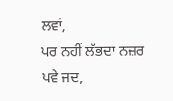ਲਵਾਂ,
ਪਰ ਨਹੀਂ ਲੱਭਦਾ ਨਜ਼ਰ ਪਵੇ ਜਦ,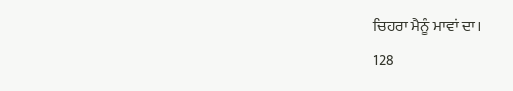ਚਿਹਰਾ ਮੈਨੂੰ ਮਾਵਾਂ ਦਾ।
128